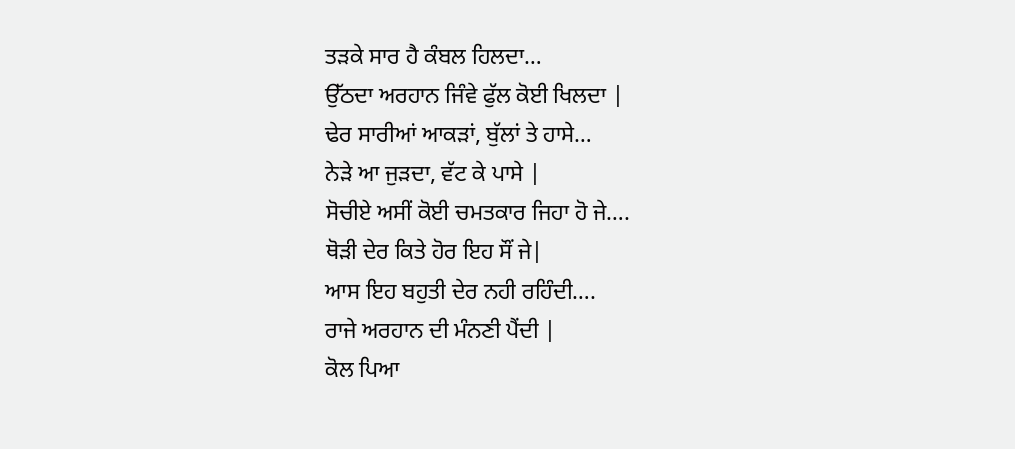ਤੜਕੇ ਸਾਰ ਹੈ ਕੰਬਲ ਹਿਲਦਾ…
ਉੱਠਦਾ ਅਰਹਾਨ ਜਿੰਵੇ ਫੁੱਲ ਕੋਈ ਖਿਲਦਾ |
ਢੇਰ ਸਾਰੀਆਂ ਆਕੜਾਂ, ਬੁੱਲਾਂ ਤੇ ਹਾਸੇ…
ਨੇੜੇ ਆ ਜੁੜਦਾ, ਵੱਟ ਕੇ ਪਾਸੇ |
ਸੋਚੀਏ ਅਸੀਂ ਕੋਈ ਚਮਤਕਾਰ ਜਿਹਾ ਹੋ ਜੇ….
ਥੋੜੀ ਦੇਰ ਕਿਤੇ ਹੋਰ ਇਹ ਸੌਂ ਜੇ|
ਆਸ ਇਹ ਬਹੁਤੀ ਦੇਰ ਨਹੀ ਰਹਿੰਦੀ….
ਰਾਜੇ ਅਰਹਾਨ ਦੀ ਮੰਨਣੀ ਪੈਂਦੀ |
ਕੋਲ ਪਿਆ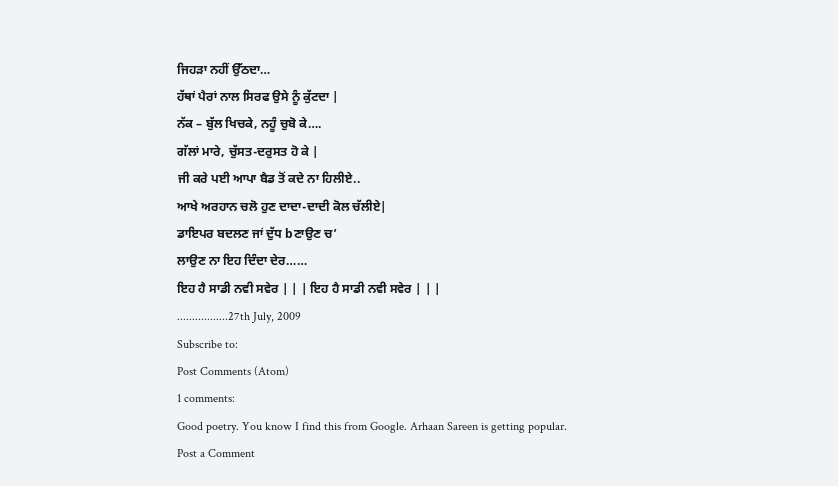ਜਿਹੜਾ ਨਹੀਂ ਉੱਠਦਾ…
ਹੱਥਾਂ ਪੈਰਾਂ ਨਾਲ ਸਿਰਫ ਉਸੇ ਨੂੰ ਕੁੱਟਦਾ |
ਨੱਕ – ਬੁੱਲ ਖਿਚਕੇ, ਨਹੂੰ ਚੁਬੋ ਕੇ….
ਗੱਲਾਂ ਮਾਰੇ, ਚੁੱਸਤ-ਦਰੁਸਤ ਹੋ ਕੇ |
ਜੀ ਕਰੇ ਪਈ ਆਪਾ ਬੈਡ ਤੋਂ ਕਦੇ ਨਾ ਹਿਲੀਏ..
ਆਖੇ ਅਰਹਾਨ ਚਲੋ ਹੁਣ ਦਾਦਾ-ਦਾਦੀ ਕੋਲ ਚੱਲੀਏ|
ਡਾਇਪਰ ਬਦਲਣ ਜਾਂ ਦੁੱਧ bਣਾਉਣ ਚ’
ਲਾਉਣ ਨਾ ਇਹ ਦਿੰਦਾ ਦੇਰ……
ਇਹ ਹੈ ਸਾਡੀ ਨਵੀ ਸਵੇਰ | | | ਇਹ ਹੈ ਸਾਡੀ ਨਵੀ ਸਵੇਰ | | |
.................27th July, 2009
Subscribe to:
Post Comments (Atom)
1 comments:
Good poetry. You know I find this from Google. Arhaan Sareen is getting popular.
Post a Comment